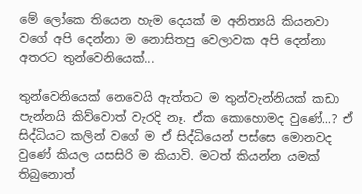මේ ලෝකෙ තියෙන හැම දෙයක් ම අනිත්‍යයි කියනවා වගේ අපි දෙන්නා ම නොසිතපු වෙලාවක අපි දෙන්නා අතරට තුන්වෙනියෙක්...

තුන්වෙනියෙක් නෙවෙයි ඇත්තට ම තුන්වැන්නියක් කඩා පැන්නයි කිව්වොත් වැරදි නෑ. ඒක කොහොමද වුණේ...? ඒ සිද්ධියට කලින් වගේ ම ඒ සිද්ධියෙන් පස්සෙ මොනවද වුණේ කියල යසසිරි ම කියාවි. මටත් කියන්න යමක් තිබුනොත්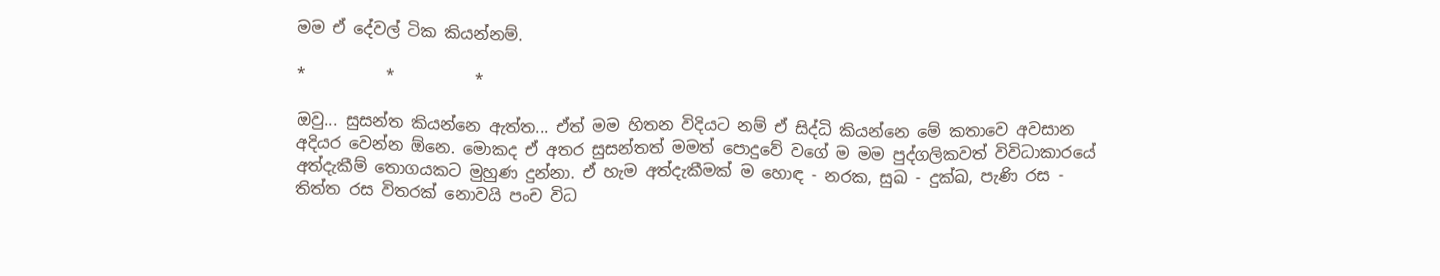මම ඒ දේවල් ටික කියන්නම්.

*          *          *

ඔවු... සුසන්ත කියන්නෙ ඇත්ත... ඒත් මම හිතන විදියට නම් ඒ සිද්ධි කියන්නෙ මේ කතාවෙ අවසාන අදියර වෙන්න ඕනෙ. මොකද ඒ අතර සුසන්තත් මමත් පොදුවේ වගේ ම මම පුද්ගලිකවත් විවිධාකාරයේ අත්දැකීම් තොගයකට මුහුණ දුන්නා. ඒ හැම අත්දැකීමක් ම හොඳ - නරක, සුඛ - දුක්ඛ, පැණි රස - තිත්ත රස විතරක් නොවයි පංච විධ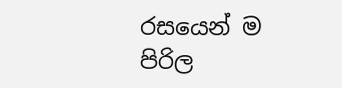රසයෙන් ම පිරිල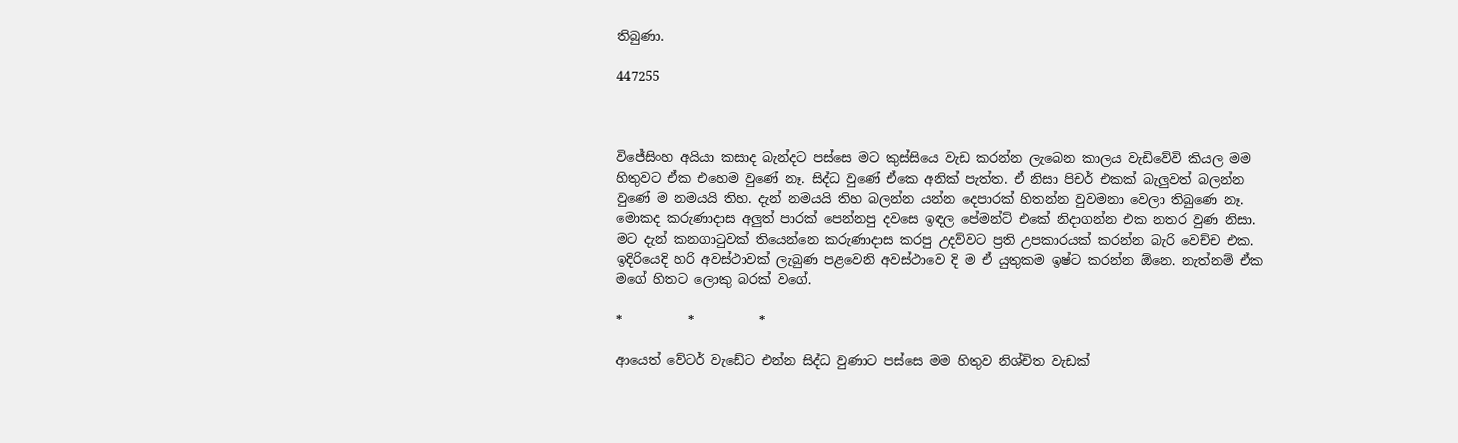තිබුණා.

447255



විජේසිංහ අයියා කසාද බැන්දට පස්සෙ මට කුස්සියෙ වැඩ කරන්න ලැබෙන කාලය වැඩිවේවි කියල මම හිතුවට ඒක එහෙම වුණේ නෑ. සිද්ධ වුණේ ඒකෙ අනික් පැත්ත. ඒ නිසා පිචර් එකක් බැලුවත් බලන්න වුණේ ම නමයයි තිහ. දැන් නමයයි තිහ බලන්න යන්න දෙපාරක් හිතන්න වුවමනා වෙලා තිබුණෙ නෑ. මොකද කරුණාදාස අලුත් පාරක් පෙන්නපු දවසෙ ඉඳල පේමන්ට් එකේ නිදාගන්න එක නතර වුණ නිසා. මට දැන් කනගාටුවක් තියෙන්නෙ කරුණාදාස කරපු උදව්වට ප්‍රති උපකාරයක් කරන්න බැරි වෙච්ච එක. ඉදිරියෙදි හරි අවස්ථාවක් ලැබුණ පළවෙනි අවස්ථාවෙ දි ම ඒ යුතුකම ඉෂ්ට කරන්න ඕනෙ. නැත්නම් ඒක මගේ හිතට ලොකු බරක් වගේ.

*          *          *

ආයෙත් වේටර් වැඩේට එන්න සිද්ධ වුණාට පස්සෙ මම හිතුව නිශ්චිත වැඩක්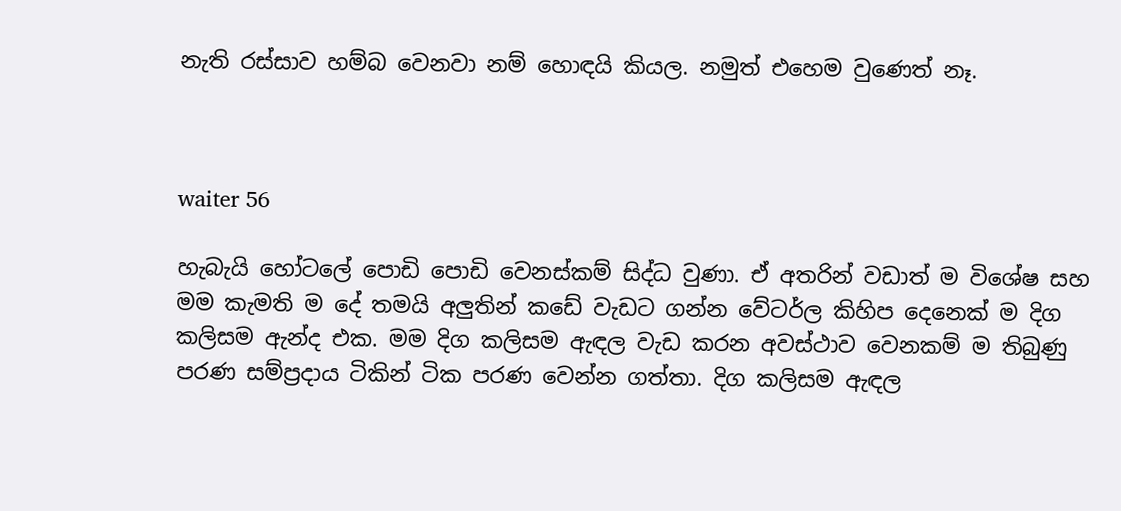නැති රස්සාව හම්බ වෙනවා නම් හොඳයි කියල. නමුත් එහෙම වුණෙත් නෑ.



waiter 56

හැබැයි හෝටලේ පොඩි පොඩි වෙනස්කම් සිද්ධ වුණා. ඒ අතරින් වඩාත් ම විශේෂ සහ මම කැමති ම දේ තමයි අලුතින් කඩේ වැඩට ගන්න වේටර්ල කිහිප දෙනෙක් ම දිග කලිසම ඇන්ද එක. මම දිග කලිසම ඇඳල වැඩ කරන අවස්ථාව වෙනකම් ම තිබුණු පරණ සම්ප්‍රදාය ටිකින් ටික පරණ වෙන්න ගත්තා. දිග කලිසම ඇඳල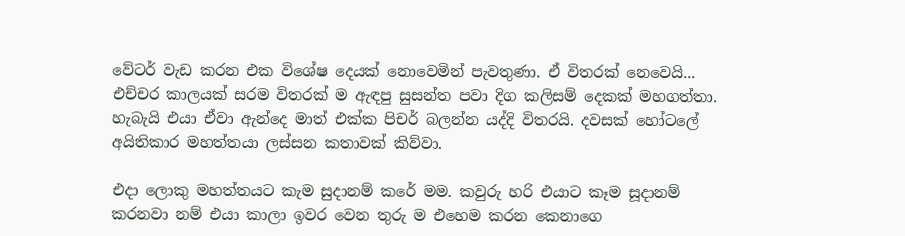වේටර් වැඩ කරන එක විශේෂ දෙයක් නොවෙමින් පැවතුණා. ඒ විතරක් නෙවෙයි... එච්චර කාලයක් සරම විතරක් ම ඇඳපු සුසන්ත පවා දිග කලිසම් දෙකක් මහගත්තා. හැබැයි එයා ඒවා ඇන්දෙ මාත් එක්ක පිචර් බලන්න යද්දි විතරයි. දවසක් හෝටලේ අයිතිකාර මහත්තයා ලස්සන කතාවක් කිව්වා.

එදා ලොකු මහත්තයට කැම සුදානම් කරේ මම. කවුරු හරි එයාට කෑම සූදානම් කරනවා නම් එයා කාලා ඉවර වෙන තුරු ම එහෙම කරන කෙනාගෙ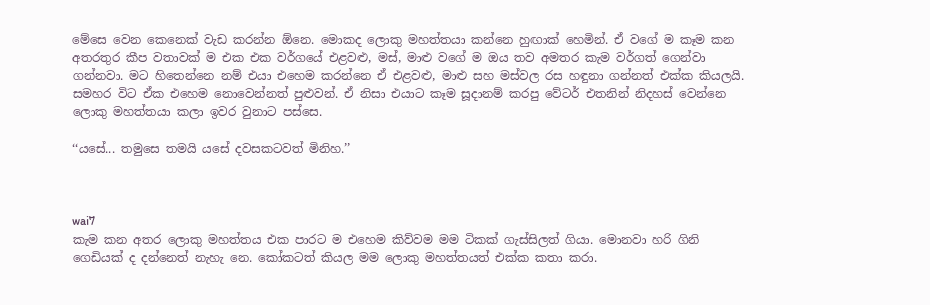මේසෙ වෙන කෙනෙක් වැඩ කරන්න ඕනෙ. මොකද ලොකු මහත්තයා කන්නෙ හුඟාක් හෙමින්. ඒ වගේ ම කෑම කන අතරතුර කීප වතාවක් ම එක එක වර්ගයේ එළවළු, මස්, මාළු වගේ ම ඔය තව අමතර කැම වර්ගත් ගෙන්වා ගන්නවා. මට හිතෙන්නෙ නම් එයා එහෙම කරන්නෙ ඒ එළවළු, මාළු සහ මස්වල රස හඳුනා ගන්නත් එක්ක කියලයි. සමහර විට ඒක එහෙම නොවෙන්නත් පුළුවන්. ඒ නිසා එයාට කෑම සූදානම් කරපු වේටර් එතනින් නිදහස් වෙන්නෙ ලොකු මහත්තයා කලා ඉවර වුනාට පස්සෙ.

‘‘යසේ... තමුසෙ තමයි යසේ දවසකටවත් මිනිහ.’’



wai7
කැම කන අතර ලොකු මහත්තය එක පාරට ම එහෙම කිව්වම මම ටිකක් ගැස්සිලත් ගියා. මොනවා හරි ගිනි ගෙඩියක් ද දන්නෙත් නැහැ නෙ. කෝකටත් කියල මම ලොකු මහත්තයත් එක්ක කතා කරා.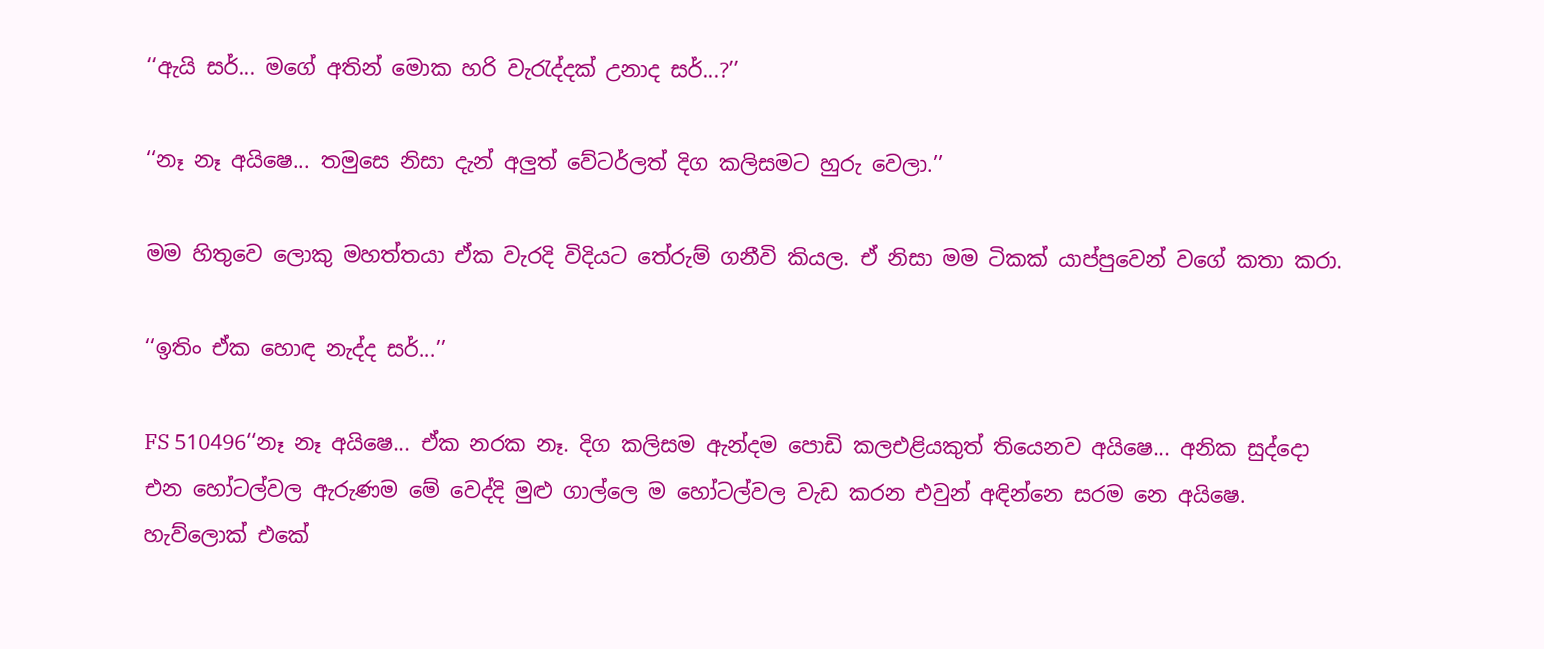‘‘ඇයි සර්... මගේ අතින් මොක හරි වැරැද්දක් උනාද සර්...?’’

‘‘නෑ නෑ අයිෂෙ... තමුසෙ නිසා දැන් අලුත් වේටර්ලත් දිග කලිසමට හුරු වෙලා.’’

මම හිතුවෙ ලොකු මහත්තයා ඒක වැරදි විදියට තේරුම් ගනීවි කියල. ඒ නිසා මම ටිකක් යාප්පුවෙන් වගේ කතා කරා.

‘‘ඉතිං ඒක හොඳ නැද්ද සර්...’’

FS 510496‘‘නෑ නෑ අයිෂෙ... ඒක නරක නෑ. දිග කලිසම ඇන්දම පොඩි කලඑළියකුත් තියෙනව අයිෂෙ... අනික සුද්දො එන හෝටල්වල ඇරුණම මේ වෙද්දි මුළු ගාල්ලෙ ම හෝටල්වල වැඩ කරන එවුන් අඳින්නෙ සරම නෙ අයිෂෙ. හැව්ලොක් එකේ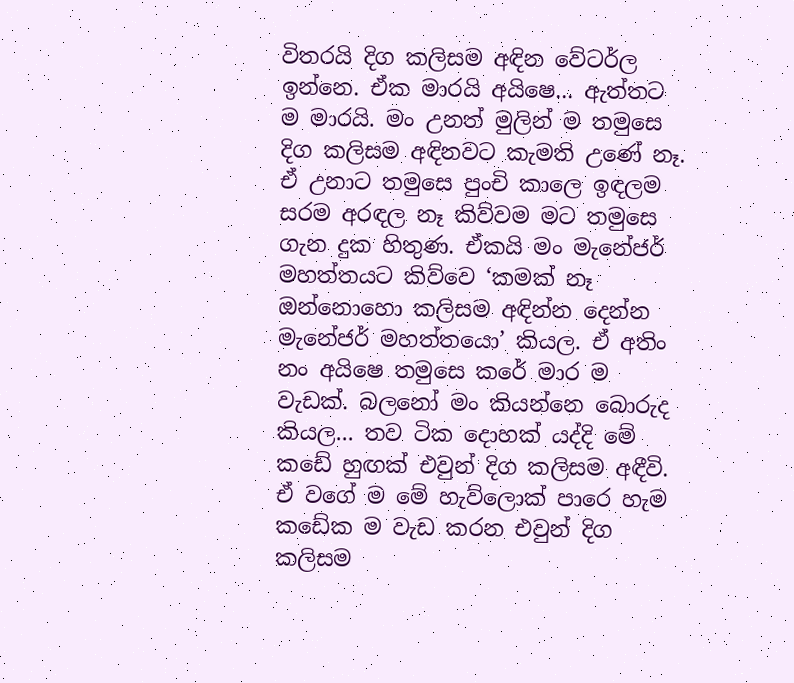විතරයි දිග කලිසම අඳින වේටර්ල ඉන්නෙ. ඒක මාරයි අයිෂෙ... ඇත්තට ම මාරයි. මං උනත් මුලින් ම තමුසෙ දිග කලිසම අඳිනවට කැමති උණේ නෑ. ඒ උනාට තමුසෙ පුංචි කාලෙ ඉඳලම සරම අරඳල නෑ කිව්වම මට තමුසෙ ගැන දුක හිතුණ. ඒකයි මං මැනේජර් මහත්තයට කිව්වෙ ‘කමක් නෑ ඔන්නොහො කලිසම අඳින්න දෙන්න මැනේජර් මහත්තයො’ කියල. ඒ අතිං නං අයිෂෙ තමුසෙ කරේ මාර ම වැඩක්. බලනෝ මං කියන්නෙ බොරුද කියල... තව ටික දොහක් යද්දි මේ කඩේ හුඟක් එවුන් දිග කලිසම අඳීවි. ඒ වගේ ම මේ හැව්ලොක් පාරෙ හැම කඩේක ම වැඩ කරන එවුන් දිග කලිසම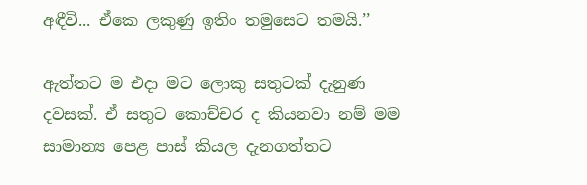අඳීවි... ඒකෙ ලකුණු ඉතිං තමුසෙට තමයි.’’

ඇත්තට ම එදා මට ලොකු සතුටක් දැනුණ දවසක්. ඒ සතුට කොච්චර ද කියනවා නම් මම සාමාන්‍ය පෙළ පාස් කියල දැනගත්තට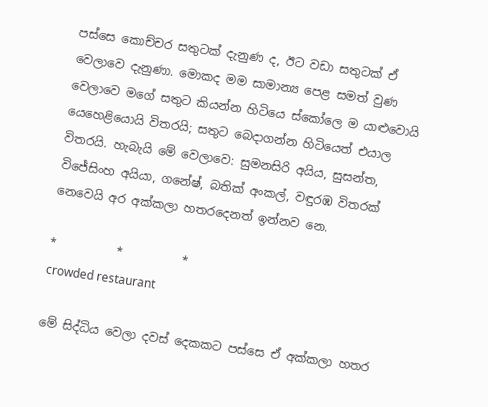පස්සෙ කොච්චර සතුටක් දැනුණ ද, ඊට වඩා සතුටක් ඒ වෙලාවෙ දැනුණා. මොකද මම සාමාන්‍ය පෙළ සමත් වුණ වෙලාවෙ මගේ සතුට කියන්න හිටියෙ ස්කෝලෙ ම යාළුවොයි යෙහෙළියොයි විතරයි; සතුට බෙදාගන්න හිටියෙත් එයාල විතරයි. හැබැයි මේ වෙලාවෙ: සුමනසිරි අයිය, සුසන්ත, විජේසිංහ අයියා, ගනේෂ්, බතික් අංකල්, වඳුරඹ විතරක් නෙවෙයි අර අක්කලා හතරදෙනත් ඉන්නව නෙ.

*          *          *
crowded restaurant

මේ සිද්ධිය වෙලා දවස් දෙකකට පස්සෙ ඒ අක්කලා හතර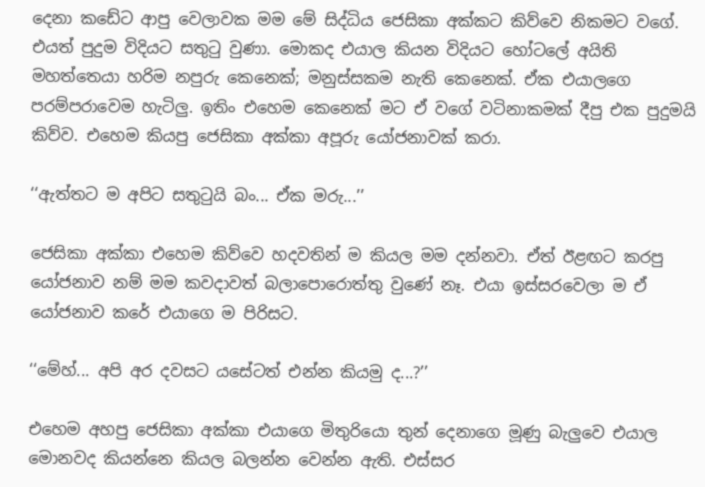දෙනා කඩේට ආපු වෙලාවක මම මේ සිද්ධිය ජෙසිකා අක්කට කිව්වෙ නිකමට වගේ. එයත් පුදුම විදියට සතුටු වුණා. මොකද එයාල කියන විදියට හෝටලේ අයිති මහත්තෙයා හරිම නපුරු කෙනෙක්; මනුස්සකම නැති කෙනෙක්. ඒක එයාලගෙ පරම්පරාවෙම හැටිලු. ඉතිං එහෙම කෙනෙක් මට ඒ වගේ වටිනාකමක් දීපු එක පුදුමයි කිව්ව. එහෙම කියපු ජෙසිකා අක්කා අපූරු යෝජනාවක් කරා.

‘‘ඇත්තට ම අපිට සතුටුයි බං... ඒක මරු...’’

ජෙසිකා අක්කා එහෙම කිව්වෙ හදවතින් ම කියල මම දන්නවා. ඒත් ඊළඟට කරපු යෝජනාව නම් මම කවදාවත් බලාපොරොත්තු වුණේ නෑ. එයා ඉස්සරවෙලා ම ඒ යෝජනාව කරේ එයාගෙ ම පිරිසට.

‘‘මේහ්... අපි අර දවසට යසේටත් එන්න කියමු ද...?’’

එහෙම අහපු ජෙසිකා අක්කා එයාගෙ මිතුරියො තුන් දෙනාගෙ මූණු බැලුවෙ එයාල මොනවද කියන්නෙ කියල බලන්න වෙන්න ඇති. එස්සර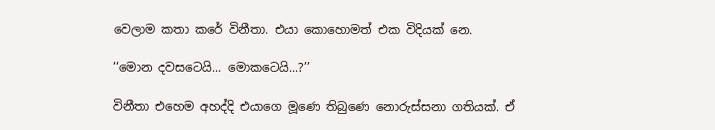වෙලාම කතා කරේ විනීතා. එයා කොහොමත් එක විදියක් නෙ.

‘‘මොන දවසටෙයි... මොකටෙයි...?’’

විනීතා එහෙම අහද්දි එයාගෙ මූණෙ තිබුණෙ නොරුස්සනා ගතියක්. ඒ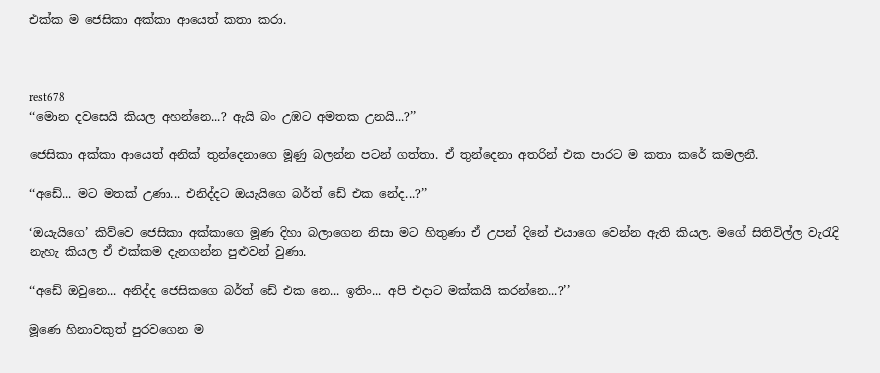එක්ක ම ජෙසිකා අක්කා ආයෙත් කතා කරා.



rest678
‘‘මොන දවසෙයි කියල අහන්නෙ...? ඇයි බං උඹට අමතක උනයි...?’’

ජෙසිකා අක්කා ආයෙත් අනික් තුන්දෙනාගෙ මූණු බලන්න පටන් ගත්තා. ඒ තුන්දෙනා අතරින් එක පාරට ම කතා කරේ කමලනී.

‘‘අඩේ... මට මතක් උණා... එනිද්දට ඔයැයිගෙ බර්ත් ඩේ එක නේද...?’’

‘ඔයැයිගෙ’ කිව්වෙ ජෙසිකා අක්කාගෙ මූණ දිහා බලාගෙන නිසා මට හිතුණා ඒ උපන් දිනේ එයාගෙ වෙන්න ඇති කියල. මගේ සිතිවිල්ල වැරැදි නැහැ කියල ඒ එක්කම දැනගන්න පුළුවන් වුණා.

‘‘අඩේ ඔවුනෙ... අනිද්ද ජෙසිකගෙ බර්ත් ඩේ එක නෙ... ඉතිං... අපි එදාට මක්කයි කරන්නෙ...?’’

මූණෙ හිනාවකුත් පුරවගෙන ම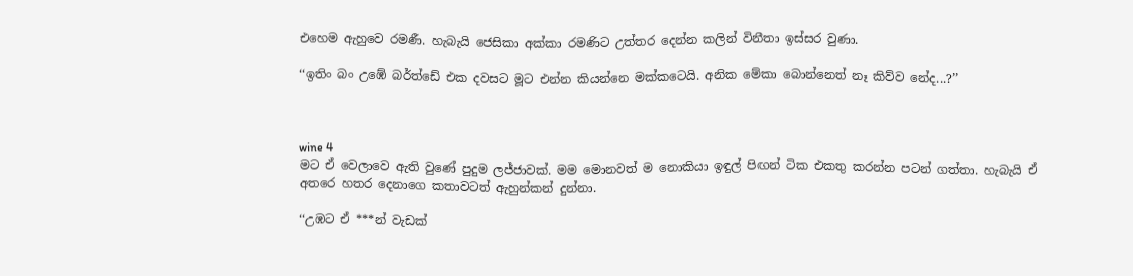එහෙම ඇහුවෙ රමණී. හැබැයි ජෙසිකා අක්කා රමණිට උත්තර දෙන්න කලින් විනීතා ඉස්සර වුණා.

‘‘ඉතිං බං උඹේ බර්ත්ඩේ එක දවසට මූට එන්න කියන්නෙ මක්කටෙයි. අනික මේකා බොන්නෙත් නෑ කිව්ව නේද...?’’



wine 4
මට ඒ වෙලාවෙ ඇති වුණේ පුදුම ලජ්ජාවක්. මම මොනවත් ම නොකියා ඉඳුල් පිඟන් ටික එකතු කරන්න පටන් ගත්තා. හැබැයි ඒ අතරෙ හතර දෙනාගෙ කතාවටත් ඇහුන්කන් දුන්නා.

‘‘උඹට ඒ ***න් වැඩක්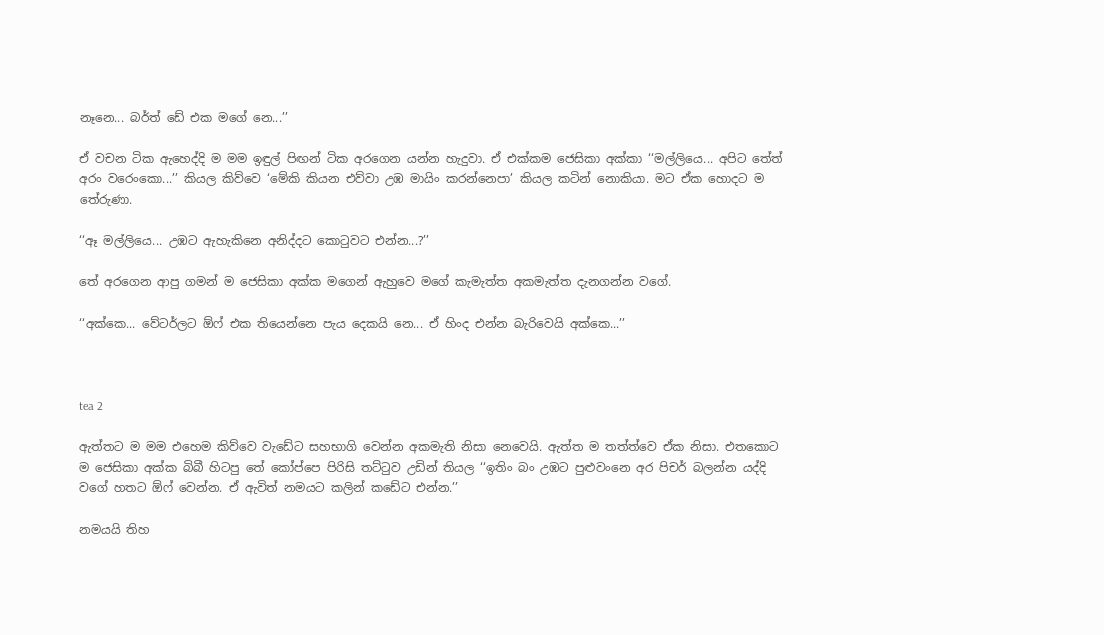නෑනෙ... බර්ත් ඩේ එක මගේ නෙ...’’

ඒ වචන ටික ඇහෙද්දි ම මම ඉඳුල් පිඟන් ටික අරගෙන යන්න හැදුවා. ඒ එක්කම ජෙසිකා අක්කා ‘‘මල්ලියෙ... අපිට තේත් අරං වරෙංකො...’’ කියල කිව්වෙ ‘මේකි කියන එව්වා උඹ මායිං කරන්නෙපා’ කියල කටින් නොකියා. මට ඒක හොදට ම තේරුණා.

‘‘ඈ මල්ලියෙ... උඹට ඇහැකිනෙ අනිද්දට කොටුවට එන්න...?’’

තේ අරගෙන ආපු ගමන් ම ජෙසිකා අක්ක මගෙන් ඇහුවෙ මගේ කැමැත්ත අකමැත්ත දැනගන්න වගේ.

‘‘අක්කෙ... වේටර්ලට ඕෆ් එක තියෙන්නෙ පැය දෙකයි නෙ... ඒ හිංද එන්න බැරිවෙයි අක්කෙ...’’



tea 2

ඇත්තට ම මම එහෙම කිව්වෙ වැඩේට සහභාගි වෙන්න අකමැති නිසා නෙවෙයි. ඇත්ත ම තත්ත්වෙ ඒක නිසා. එතකොට ම ජෙසිකා අක්ක බිබී හිටපු තේ කෝප්පෙ පිරිසි තට්ටුව උඩින් තියල ‘‘ඉතිං බං උඹට පුළුවංනෙ අර පිචර් බලන්න යද්දි වගේ හතට ඕෆ් වෙන්න. ඒ ඇවිත් නමයට කලින් කඩේට එන්න.’’

නමයයි තිහ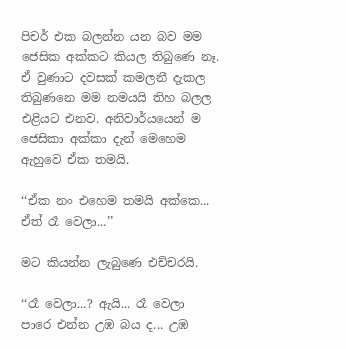පිචර් එක බලන්න යන බව මම ජෙසික අක්කට කියල තිබුණෙ නෑ. ඒ වුණාට දවසක් කමලනී දැකල තිබුණනෙ මම නමයයි තිහ බලල එළියට එනව. අනිවාර්යයෙන් ම ජෙසිකා අක්කා දැන් මෙහෙම ඇහුවෙ ඒක තමයි.

‘‘ඒක නං එහෙම තමයි අක්කෙ... ඒත් රෑ වෙලා...’’

මට කියන්න ලැබුණෙ එච්චරයි.

‘‘රෑ වෙලා...? ඇයි... රෑ වෙලා පාරෙ එන්න උඹ බය ද... උඹ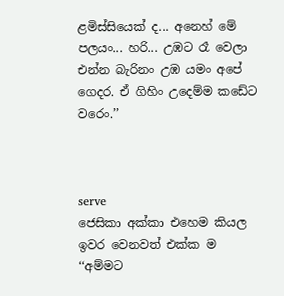ළමිස්සියෙක් ද... අනෙහ් මේ පලයං... හරි... උඹට රෑ වෙලා එන්න බැරිනං උඹ යමං අපේ ගෙදර. ඒ ගිහිං උදෙම්ම කඩේට වරෙං.’’



serve
ජෙසිකා අක්කා එහෙම කියල ඉවර වෙනවත් එක්ක ම ‘‘අම්මට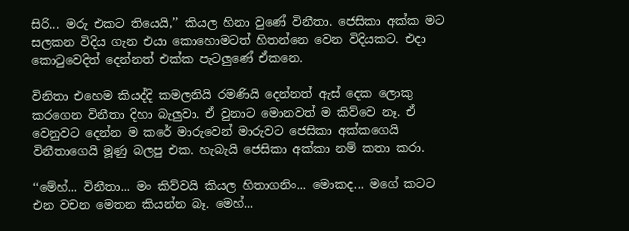සිරි... මරු එකට තියෙයි,’’ කියල හිනා වුණේ විනීතා. ජෙසිකා අක්ක මට සලකන විදිය ගැන එයා කොහොමටත් හිතන්නෙ වෙන විදියකට. එදා කොටුවෙදිත් දෙන්නත් එක්ක පැටලුණේ ඒකනෙ.

විනිතා එහෙම කියද්දි කමලනියි රමණියි දෙන්නත් ඇස් දෙක ලොකු කරගෙන විනීතා දිහා බැලුවා. ඒ වුනාට මොනවත් ම කිව්වෙ නෑ. ඒ වෙනුවට දෙන්න ම කරේ මාරුවෙන් මාරුවට ජෙසිකා අක්කගෙයි විනීතාගෙයි මූණු බලපු එක. හැබැයි ජෙසිකා අක්කා නම් කතා කරා.

‘‘මේහ්... විනීතා... මං කිව්වයි කියල හිතාගනිං... මොකද... මගේ කටට එන වචන මෙතන කියන්න බෑ. මෙහ්...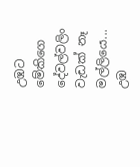උඹට මේකිගෙ දේවල්වලිං වැඩක් නෑ මල්ලියෙ... උඹ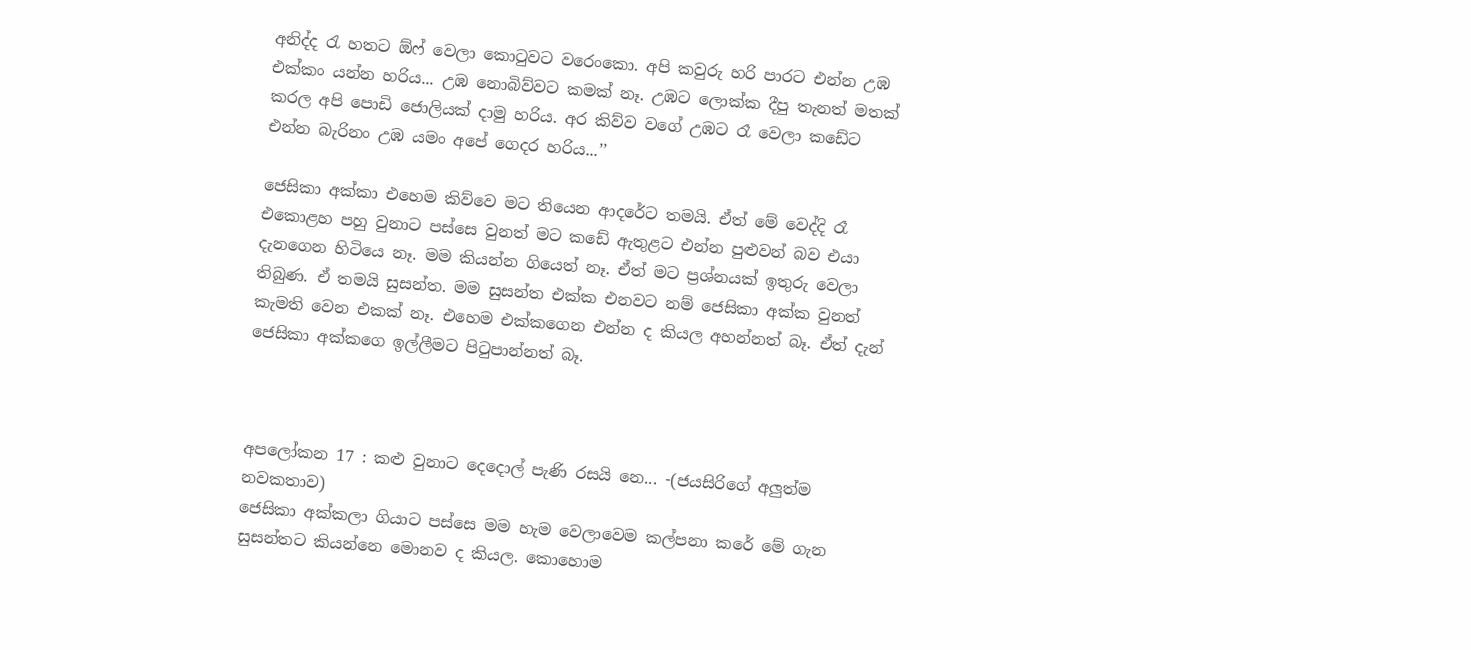අනිද්ද රැ හතට ඕෆ් වෙලා කොටුවට වරෙංකො. අපි කවුරු හරි පාරට එන්න උඹ එක්කං යන්න හරිය... උඹ නොබිව්වට කමක් නෑ. උඹට ලොක්ක දීපු තැනත් මතක් කරල අපි පොඩි ජොලියක් දාමු හරිය. අර කිව්ව වගේ උඹට රෑ වෙලා කඩේට එන්න බැරිනං උඹ යමං අපේ ගෙදර හරිය...’’

ජෙසිකා අක්කා එහෙම කිව්වෙ මට තියෙන ආදරේට තමයි. ඒත් මේ වෙද්දි රෑ එකොළහ පහු වුනාට පස්සෙ වුනත් මට කඩේ ඇතුළට එන්න පුළුවන් බව එයා දැනගෙන හිටියෙ නෑ. මම කියන්න ගියෙත් නෑ. ඒත් මට ප්‍රශ්නයක් ඉතුරු වෙලා තිබුණ. ඒ තමයි සුසන්ත. මම සුසන්ත එක්ක එනවට නම් ජෙසිකා අක්ක වුනත් කැමති වෙන එකක් නෑ. එහෙම එක්කගෙන එන්න ද කියල අහන්නත් බෑ. ඒත් දැන් ජෙසිකා අක්කගෙ ඉල්ලීමට පිටුපාන්නත් බෑ.



අපලෝකන 17 : කළු වුනාට දෙදොල් පැණි රසයි නෙ... -(ජයසිරිගේ අලුත්ම නවකතාව)
ජෙසිකා අක්කලා ගියාට පස්සෙ මම හැම වෙලාවෙම කල්පනා කරේ මේ ගැන සුසන්තට කියන්නෙ මොනව ද කියල. කොහොම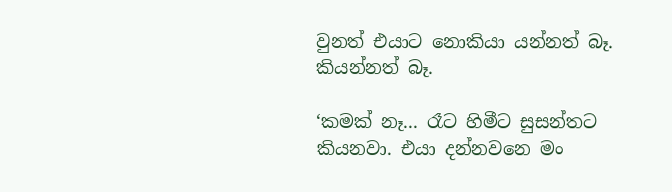වුනත් එයාට නොකියා යන්නත් බෑ. කියන්නත් බෑ.

‘කමක් නෑ... රෑට හිමීට සුසන්තට කියනවා. එයා දන්නවනෙ මං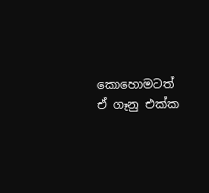කොහොමටත් ඒ ගෑනු එක්ක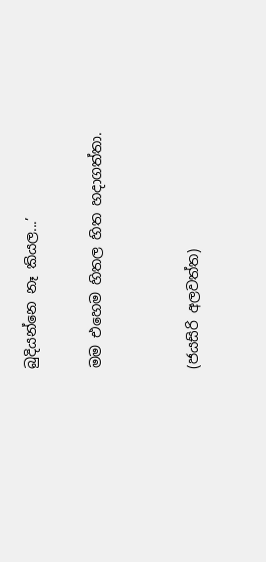බුදියන්නෙ නෑ කියල...’

මම එහෙම හිතල හිත හදාගත්තා.


(ජයසිරි අලවත්ත)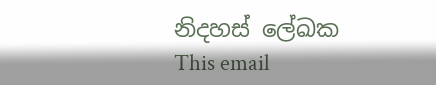නිදහස් ලේඛක
This email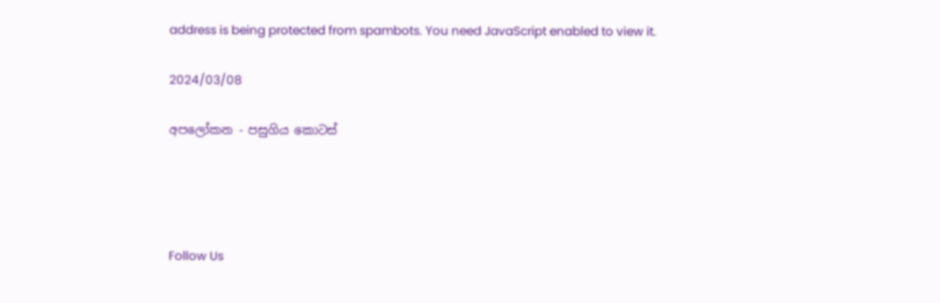address is being protected from spambots. You need JavaScript enabled to view it.

2024/03/08

අපලෝකන - පසුගිය කොටස්




Follow Us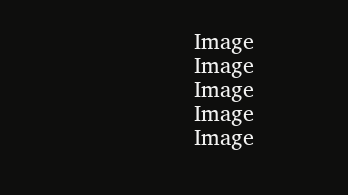Image
Image
Image
Image
Image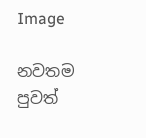Image

නවතම පුවත්